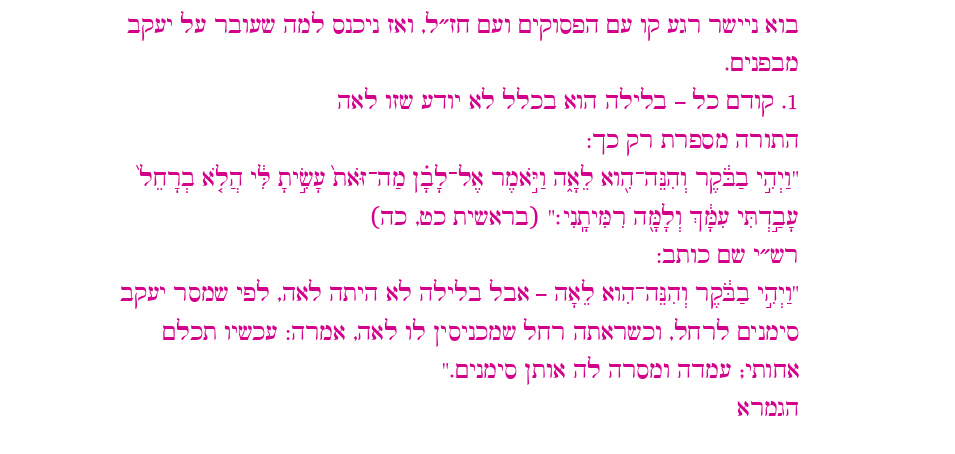בוא ניישר רגע קו עם הפסוקים ועם חז״ל, ואז ניכנס למה שעובר על יעקב מבפנים.
1. קודם כל – בלילה הוא בכלל לא יודע שזו לאה
התורה מספרת רק כך:
"וַיְהִ֣י בַבֹּ֔קֶר וְהִנֵּה־הִ֖וא לֵאָ֑ה וַיֹּ֣אמֶר אֶל־לָבָ֗ן מַה־זֹּאת֙ עָשִׂ֣יתָ לִּ֔י הֲלֹ֤א בְרָחֵל֙ עָבַ֣דְתִּי עִמָּ֔ךְ וְלָמָּ֖ה רִמִּיתָֽנִי׃" (בראשית כט, כה)
רש״י שם כותב:
"וַיְהִ֣י בַבֹּ֔קֶר וְהִנֵּה־הִוא לֵאָה – אבל בלילה לא היתה לאה, לפי שמסר יעקב סימנים לרחל, וכשראתה רחל שמכניסין לו לאה, אמרה: עכשיו תכלם אחותי; עמדה ומסרה לה אותן סימנים."
הגמרא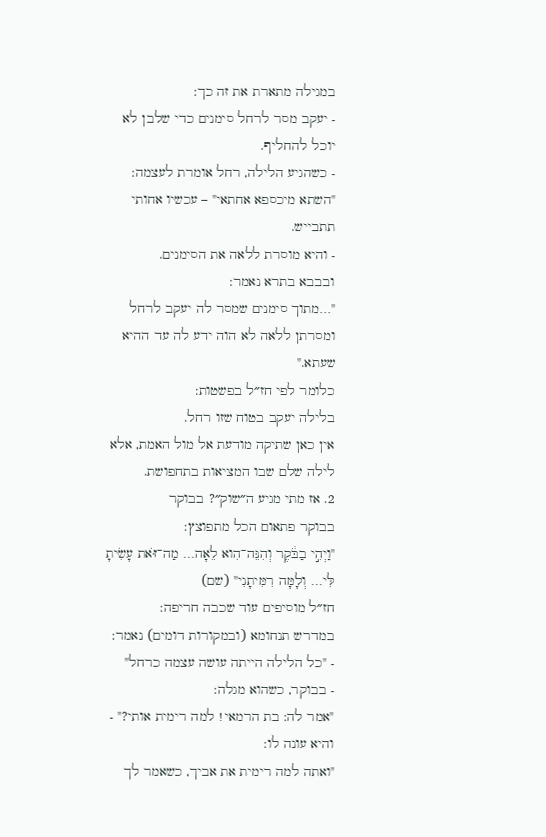במגילה מתארת את זה כך:
- יעקב מסר לרחל סימנים כדי שלבן לא יוכל להחליף.
- כשהגיע הלילה, רחל אומרת לעצמה: "השתא מיכספא אחתאי" – עכשיו אחותי תתבייש.
- והיא מוסרת ללאה את הסימנים.
ובבבא בתרא נאמר:
"…מתוך סימנים שמסר לה יעקב לרחל ומסרתן ללאה לא הוה ידע לה עד ההיא שעתא."
כלומר לפי חז״ל בפשטות:
בלילה יעקב בטוח שזו רחל.
אין כאן שתיקה מודעת אל מול האמת, אלא לילה שלם שבו המציאות בתחפושת.
2. אז מתי מגיע ה״שוק״? בבוקר
בבוקר פתאום הכל מתפוצץ:
"וַיְהִ֣י בַבֹּ֔קֶר וְהִנֵּה־הִוא לֵאָה… מַה־זֹּאת עָשִׂיתָ לִּי… וְלָמָּה רִמִּיתָנִי" (שם)
חז״ל מוסיפים עוד שכבה חריפה:
במדרש תנחומא (ובמקורות דומים) נאמר:
- "כל הלילה הייתה עושה עצמה כרחל"
- בבוקר, כשהוא מגלה:
"אמר לה: בת הרמאי! למה רימית אותי?" - והיא עונה לו:
"ואתה למה רימית את אביך, כשאמר לך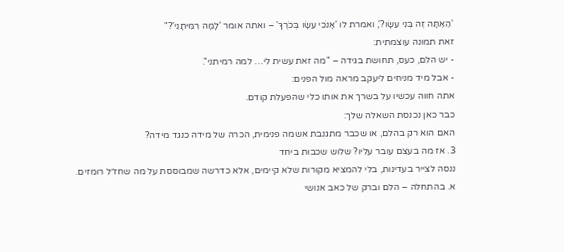'הַאַתָּה זֶה בְּנִי עֵשָׂו?', ואמרת לו 'אָנֹכִי עֵשָׂו בְּכֹרֶךָ' – ואתה אומר 'לָמָּה רִמִּיתָנִי'?"
זאת תמונה עוצמתית:
- יש הלם, כעס, תחושת בגידה – "מה זאת עשית לי… למה רמיתני".
- אבל מיד מניחים ליעקב מראה מול הפנים:
אתה חווה עכשיו על בשרך את אותו כלי שהפעלת קודם.
כבר כאן נכנסת השאלה שלך:
האם הוא רק בהלם, או שכבר מתגנבת אשמה פנימית, הכרה של מידה כנגד מידה?
3. אז מה בעצם עובר עליו? שלוש שכבות ביחד
ננסה לצייר בעדינות, בלי להמציא מקורות שלא קיימים, אלא כדרשה שמבוססת על מה שחז״ל רומזים.
א. בהתחלה – הלם וברק של כאב אנושי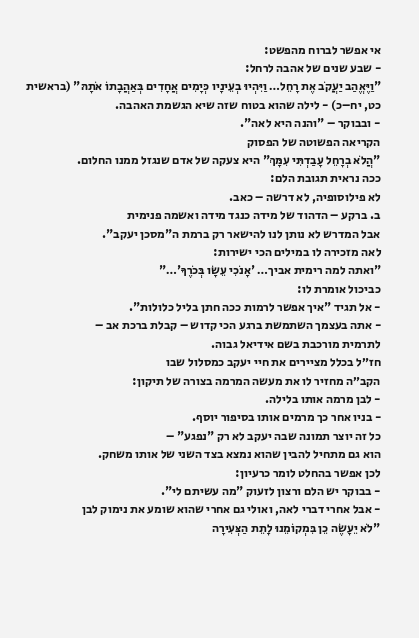אי אפשר לברוח מהפשט:
- שבע שנים של אהבה לרחל:
"וַיֶּאֱהַב יַעֲקֹב אֶת רָחֵל… וַיִּהְיוּ בְעֵינָיו כְּיָמִים אֲחָדִים בְּאַהֲבָתוֹ אֹתָהּ" (בראשית כט, יח–כ) - לילה שהוא בטוח שזה שיא הגשמת האהבה.
- ובבוקר – "והנה היא לאה".
הקריאה הפשוטה של הפסוק
"הֲלֹא בְרָחֵל עָבַדְתִּי עִמָּךְ" היא צעקה של אדם שנגזל ממנו החלום.
ככה נראית תגובת הלם:
לא פילוסופיה, לא דרשה – כאב.
ב. ברקע – הדהוד של מידה כנגד מידה ואשמה פנימית
אבל המדרש לא נותן לנו להישאר רק ברמת ה"מסכן יעקב".
לאה מזכירה לו במילים הכי ישירות:
"ואתה למה רימית אביך… 'אָנֹכִי עֵשָׂו בְּכֹרֶךָ'…"
כביכול אומרת לו:
- אל תגיד "איך אפשר לרמות ככה חתן בליל כלולות".
- אתה בעצמך השתמשת ברגע הכי קדוש – קבלת ברכת אב –
לתרמית מורכבת בשם אידיאל גבוה.
חז״ל בכלל מציירים את חיי יעקב כמסלול שבו
הקב״ה מחזיר לו את מעשה המרמה בצורה של תיקון:
- לבן מרמה אותו בלילה.
- בניו אחר כך מרמים אותו בסיפור יוסף.
כל זה יוצר תמונה שבה יעקב לא רק "נפגע" –
הוא גם מתחיל להבין שהוא נמצא בצד השני של אותו משחק.
לכן אפשר בהחלט לומר כרעיון:
- בבוקר יש הלם ורצון לזעוק "מה עשיתם לי".
- אבל אחרי דברי לאה, ואולי גם אחרי שהוא שומע את נימוק לבן
"לֹא יֵעָשֶׂה כֵן בִּמְקוֹמֵנוּ לָתֵת הַצְּעִירָה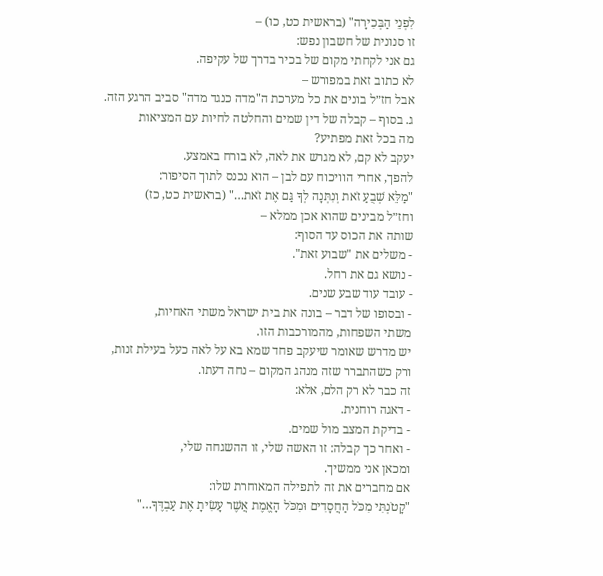לִפְנֵי הַבְּכִירָה" (בראשית כט, כו) –
זו סנונית של חשבון נפש:
גם אני לקחתי מקום של בכיר בדרך של עקיפה.
לא כתוב זאת במפורש –
אבל חז״ל בונים את כל מערכת ה"מדה כנגד מדה" סביב הרגע הזה.
ג. בסוף – קבלה של דין שמים והחלטה לחיות עם המציאות
מה בכל זאת מפתיע?
יעקב לא קם, לא מגרש את לאה, לא בורח באמצע.
להפך, אחרי הוויכוח עם לבן – הוא נכנס לתוך הסיפור:
"מַלֵּא שְׁבֻעַ זֹאת וְנִתְּנָה לְךָ גַּם אֶת זֹאת…" (בראשית כט, כז)
וחז״ל מבינים שהוא אכן ממלא –
שותה את הכוס עד הסוף:
- משלים את "שבוע זאת".
- נושא גם את רחל.
- עובד עוד שבע שנים.
- ובסופו של דבר – בונה את בית ישראל משתי האחיות,
משתי השפחות, מהמורכבות הזו.
יש מדרש שאומר שיעקב פחד שמא בא על לאה כעל בעילת זנות,
ורק כשהתברר שזה מנהג המקום – נחה דעתו.
זה כבר לא רק הלם, אלא:
- דאגה רוחנית.
- בדיקת המצב מול שמים.
- ואחר כך קבלה: זו האשה שלי, זו ההשגחה שלי,
ומכאן אני ממשיך.
אם מחברים את זה לתפילה המאוחרת שלו:
"קָטֹנְתִּי מִכֹּל הַחֲסָדִים וּמִכֹּל הָאֱמֶת אֲשֶׁר עָשִׂיתָ אֶת עַבְדֶּךָ…"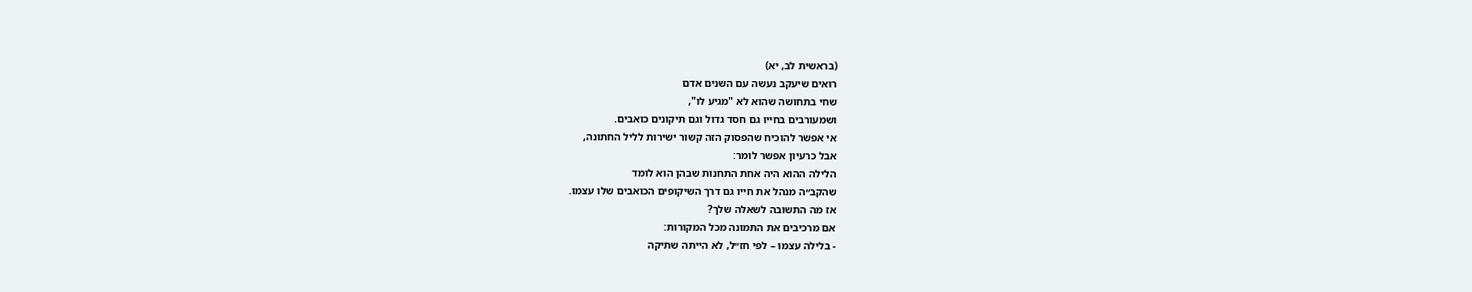(בראשית לב, יא)
רואים שיעקב נעשה עם השנים אדם
שחי בתחושה שהוא לא "מגיע לו",
ושמעורבים בחייו גם חסד גדול וגם תיקונים כואבים.
אי אפשר להוכיח שהפסוק הזה קשור ישירות לליל החתונה,
אבל כרעיון אפשר לומר:
הלילה ההוא היה אחת התחנות שבהן הוא לומד
שהקב״ה מנהל את חייו גם דרך השיקופים הכואבים שלו עצמו.
אז מה התשובה לשאלה שלך?
אם מרכיבים את התמונה מכל המקורות:
- בלילה עצמו – לפי חז״ל, לא הייתה שתיקה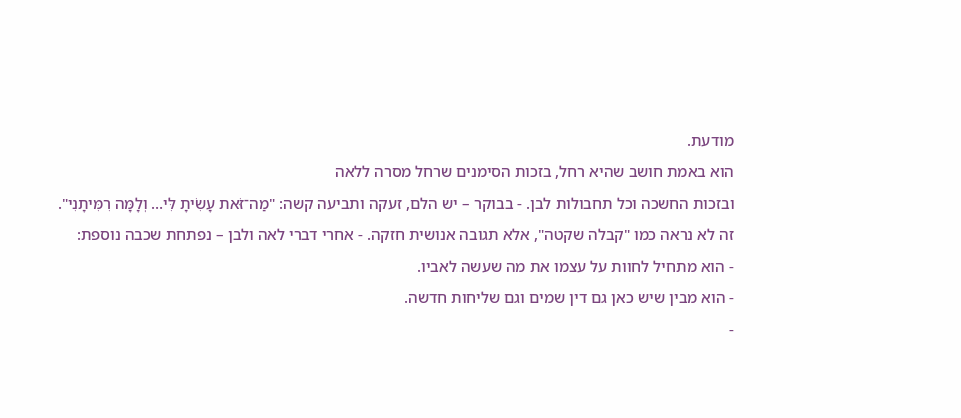מודעת.
הוא באמת חושב שהיא רחל, בזכות הסימנים שרחל מסרה ללאה
ובזכות החשכה וכל תחבולות לבן. - בבוקר – יש הלם, זעקה ותביעה קשה: "מַה־זֹּאת עָשִׂיתָ לִּי… וְלָמָּה רִמִּיתָנִי".
זה לא נראה כמו "קבלה שקטה", אלא תגובה אנושית חזקה. - אחרי דברי לאה ולבן – נפתחת שכבה נוספת:
- הוא מתחיל לחוות על עצמו את מה שעשה לאביו.
- הוא מבין שיש כאן גם דין שמים וגם שליחות חדשה.
-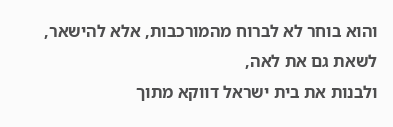והוא בוחר לא לברוח מהמורכבות, אלא להישאר, לשאת גם את לאה,
ולבנות את בית ישראל דווקא מתוך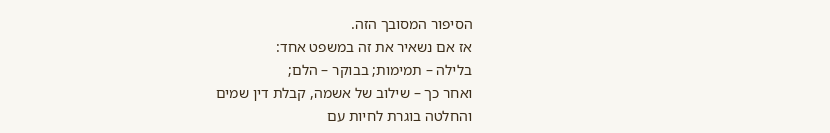הסיפור המסובך הזה.
אז אם נשאיר את זה במשפט אחד:
בלילה – תמימות; בבוקר – הלם;
ואחר כך – שילוב של אשמה, קבלת דין שמים
והחלטה בוגרת לחיות עם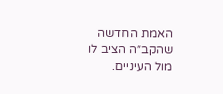האמת החדשה שהקב״ה הציב לו מול העיניים.